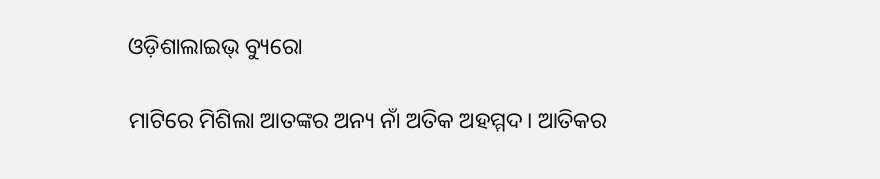ଓଡ଼ିଶାଲାଇଭ୍ ବ୍ୟୁରୋ

ମାଟିରେ ମିଶିଲା ଆତଙ୍କର ଅନ୍ୟ ନାଁ ଅତିକ ଅହମ୍ମଦ। ଆତିକର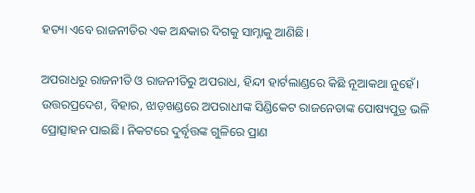ହତ୍ୟା ଏବେ ରାଜନୀତିର ଏକ ଅନ୍ଧକାର ଦିଗକୁ ସାମ୍ନାକୁ ଆଣିଛି।

ଅପରାଧରୁ ରାଜନୀତି ଓ ରାଜନୀତିରୁ ଅପରାଧ, ହିନ୍ଦୀ ହାର୍ଟଲାଣ୍ଡରେ କିଛି ନୂଆକଥା ନୁହେଁ। ଉତ୍ତରପ୍ରଦେଶ, ବିହାର, ଝାଡ଼ଖଣ୍ଡରେ ଅପରାଧୀଙ୍କ ସିଣ୍ଡିକେଟ ରାଜନେତାଙ୍କ ପୋଷ୍ୟପୁତ୍ର ଭଳି ପ୍ରୋତ୍ସାହନ ପାଇଛି। ନିକଟରେ ଦୁର୍ବୃତ୍ତଙ୍କ ଗୁଳିରେ ପ୍ରାଣ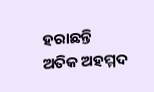ହରାଛନ୍ତି ଅତିକ ଅହମ୍ମଦ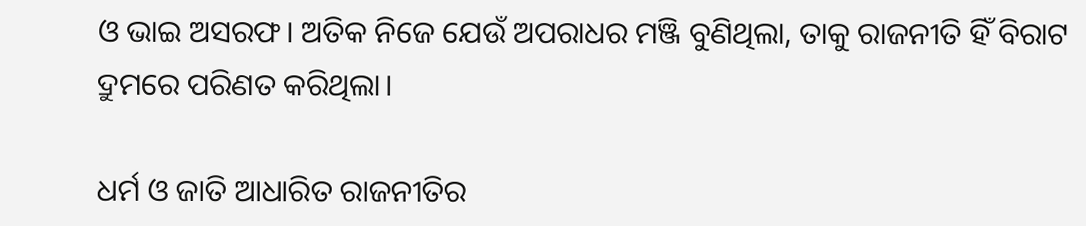ଓ ଭାଇ ଅସରଫ। ଅତିକ ନିଜେ ଯେଉଁ ଅପରାଧର ମଞ୍ଜି ବୁଣିଥିଲା, ତାକୁ ରାଜନୀତି ହିଁ ବିରାଟ ଦ୍ରୁମରେ ପରିଣତ କରିଥିଲା।

ଧର୍ମ ଓ ଜାତି ଆଧାରିତ ରାଜନୀତିର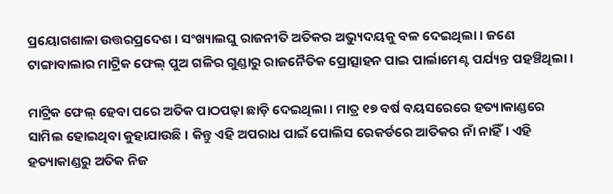ପ୍ରୟୋଗଶାଳା ଉତ୍ତରପ୍ରଦେଶ। ସଂଖ୍ୟାଲଘୁ ରାଜନୀତି ଅତିକର ଅଭ୍ୟୁଦୟକୁ ବଳ ଦେଇଥିଲା। ଜଣେ ଟାଙ୍ଗାବାଲାର ମାଟ୍ରିକ ଫେଲ୍ ପୁଅ ଗଳିର ଗୁଣ୍ଡାରୁ ରାଜନୈତିକ ପ୍ରୋତ୍ସାହନ ପାଇ ପାର୍ଲାମେଣ୍ଟ ପର୍ଯ୍ୟନ୍ତ ପହଞ୍ଚିଥିଲା।

ମାଟ୍ରିକ ଫେଲ୍ ହେବା ପରେ ଅତିକ ପାଠପଢ଼ା ଛାଡ଼ି ଦେଇଥିଲା। ମାତ୍ର ୧୭ ବର୍ଷ ବୟସରେରେ ହତ୍ୟାକାଣ୍ଡରେ ସାମିଲ ହୋଇଥିବା କୁହାଯାଉଛି। କିନ୍ତୁ ଏହି ଅପରାଧ ପାଇଁ ପୋଲିସ ରେକର୍ଡରେ ଆତିକର ନାଁ ନାହିଁ। ଏହି ହତ୍ୟାକାଣ୍ଡରୁ ଅତିକ ନିଜ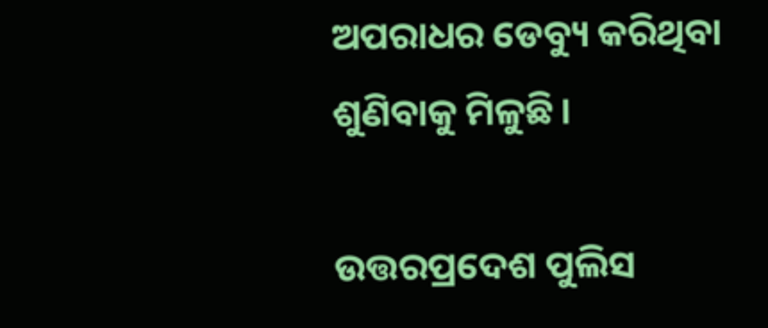ଅପରାଧର ଡେବ୍ୟୁ କରିଥିବା ଶୁଣିବାକୁ ମିଳୁଛି।

ଉତ୍ତରପ୍ରଦେଶ ପୁଲିସ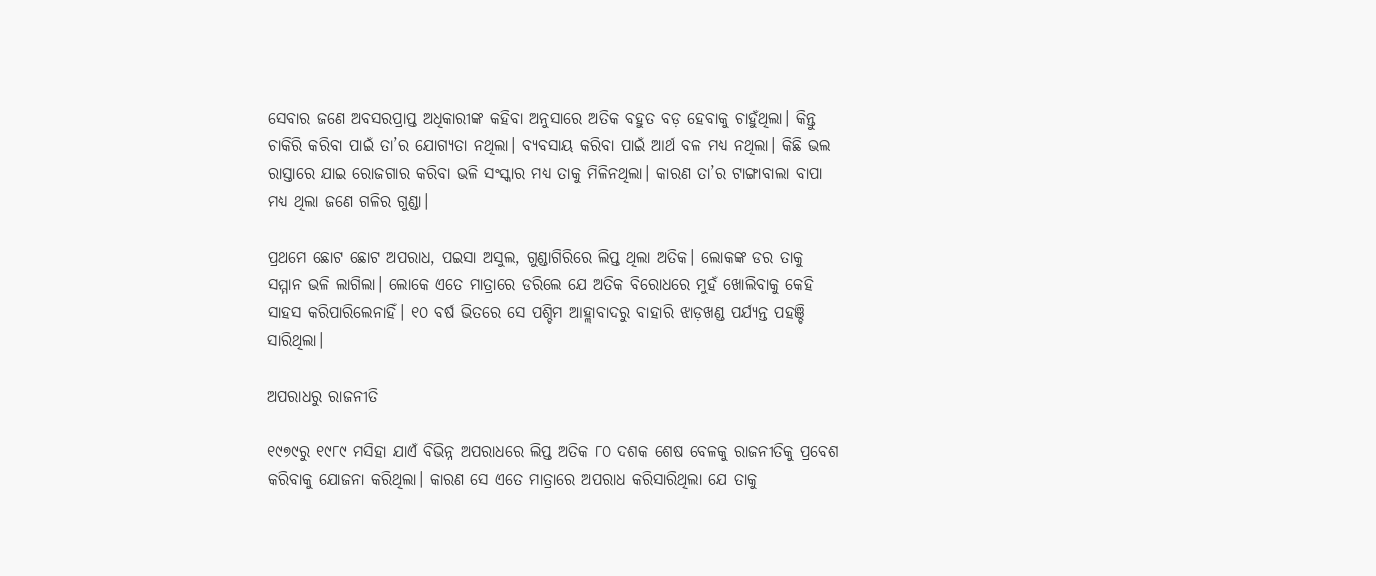ସେବାର ଜଣେ ଅବସରପ୍ରାପ୍ତ ଅଧିକାରୀଙ୍କ କହିବା ଅନୁସାରେ ଅତିକ ବହୁତ ବଡ଼ ହେବାକୁ ଚାହୁଁଥିଲା। କିନ୍ତୁ ଚାକିରି କରିବା ପାଇଁ ତା’ର ଯୋଗ୍ୟତା ନଥିଲା। ବ୍ୟବସାୟ କରିବା ପାଇଁ ଆର୍ଥ ବଳ ମଧ୍ୟ ନଥିଲା। କିଛି ଭଲ ରାସ୍ତାରେ ଯାଇ ରୋଜଗାର କରିବା ଭଳି ସଂସ୍କାର ମଧ୍ୟ ତାକୁ ମିଳିନଥିଲା। କାରଣ ତା’ର ଟାଙ୍ଗାବାଲା ବାପା ମଧ୍ୟ ଥିଲା ଜଣେ ଗଳିର ଗୁଣ୍ଡା।

ପ୍ରଥମେ ଛୋଟ ଛୋଟ ଅପରାଧ, ପଇସା ଅସୁଲ, ଗୁଣ୍ଡାଗିରିରେ ଲିପ୍ତ ଥିଲା ଅତିକ। ଲୋକଙ୍କ ଡର ତାକୁ ସମ୍ମାନ ଭଳି ଲାଗିଲା। ଲୋକେ ଏତେ ମାତ୍ରାରେ ଡରିଲେ ଯେ ଅତିକ ବିରୋଧରେ ମୁହଁ ଖୋଲିବାକୁ କେହି ସାହସ କରିପାରିଲେନାହିଁ। ୧୦ ବର୍ଷ ଭିତରେ ସେ ପଶ୍ଚିମ ଆହ୍ଲାବାଦରୁ ବାହାରି ଝାଡ଼ଖଣ୍ଡ ପର୍ଯ୍ୟନ୍ତ ପହଞ୍ଚି ସାରିଥିଲା।

ଅପରାଧରୁ ରାଜନୀତି

୧୯୭୯ରୁ ୧୯୮୯ ମସିହା ଯାଏଁ ବିଭିନ୍ନ ଅପରାଧରେ ଲିପ୍ତ ଅତିକ ୮୦ ଦଶକ ଶେଷ ବେଳକୁ ରାଜନୀତିକୁ ପ୍ରବେଶ କରିବାକୁ ଯୋଜନା କରିଥିଲା। କାରଣ ସେ ଏତେ ମାତ୍ରାରେ ଅପରାଧ କରିସାରିଥିଲା ଯେ ତାକୁ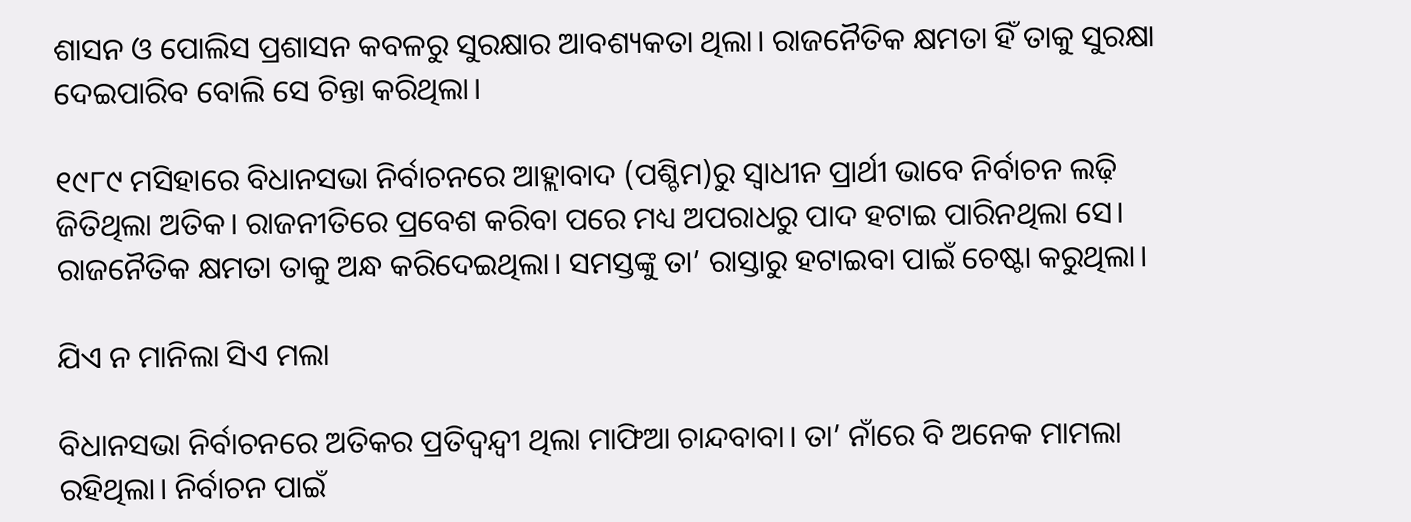ଶାସନ ଓ ପୋଲିସ ପ୍ରଶାସନ କବଳରୁ ସୁରକ୍ଷାର ଆବଶ୍ୟକତା ଥିଲା। ରାଜନୈତିକ କ୍ଷମତା ହିଁ ତାକୁ ସୁରକ୍ଷା ଦେଇପାରିବ ବୋଲି ସେ ଚିନ୍ତା କରିଥିଲା।

୧୯୮୯ ମସିହାରେ ବିଧାନସଭା ନିର୍ବାଚନରେ ଆହ୍ଲାବାଦ (ପଶ୍ଚିମ)ରୁ ସ୍ଵାଧୀନ ପ୍ରାର୍ଥୀ ଭାବେ ନିର୍ବାଚନ ଲଢ଼ି ଜିତିଥିଲା ଅତିକ। ରାଜନୀତିରେ ପ୍ରବେଶ କରିବା ପରେ ମଧ୍ୟ ଅପରାଧରୁ ପାଦ ହଟାଇ ପାରିନଥିଲା ସେ। ରାଜନୈତିକ କ୍ଷମତା ତାକୁ ଅନ୍ଧ କରିଦେଇଥିଲା। ସମସ୍ତଙ୍କୁ ତା’ ରାସ୍ତାରୁ ହଟାଇବା ପାଇଁ ଚେଷ୍ଟା କରୁଥିଲା।

ଯିଏ ନ ମାନିଲା ସିଏ ମଲା

ବିଧାନସଭା ନିର୍ବାଚନରେ ଅତିକର ପ୍ରତିଦ୍ଵନ୍ଦ୍ଵୀ ଥିଲା ମାଫିଆ ଚାନ୍ଦବାବା। ତା’ ନାଁରେ ବି ଅନେକ ମାମଲା ରହିଥିଲା। ନିର୍ବାଚନ ପାଇଁ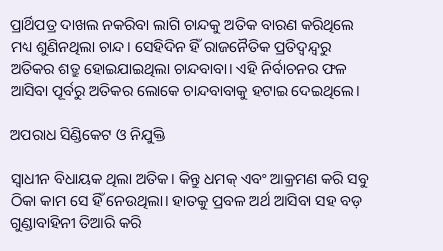ପ୍ରାର୍ଥିପତ୍ର ଦାଖଲ ନକରିବା ଲାଗି ଚାନ୍ଦକୁ ଅତିକ ବାରଣ କରିଥିଲେ ମଧ୍ୟ ଶୁଣିନଥିଲା ଚାନ୍ଦ। ସେହିଦିନ ହିଁ ରାଜନୈତିକ ପ୍ରତିଦ୍ଵନ୍ଦ୍ଵରୁ ଅତିକର ଶତ୍ରୁ ହୋଇଯାଇଥିଲା ଚାନ୍ଦବାବା। ଏହି ନିର୍ବାଚନର ଫଳ ଆସିବା ପୂର୍ବରୁ ଅତିକର ଲୋକେ ଚାନ୍ଦବାବାକୁ ହଟାଇ ଦେଇଥିଲେ।

ଅପରାଧ ସିଣ୍ଡିକେଟ ଓ ନିଯୁକ୍ତି

ସ୍ଵାଧୀନ ବିଧାୟକ ଥିଲା ଅତିକ। କିନ୍ତୁ ଧମକ୍ ଏବଂ ଆକ୍ରମଣ କରି ସବୁ ଠିକା କାମ ସେ ହିଁ ନେଉଥିଲା। ହାତକୁ ପ୍ରବଳ ଅର୍ଥ ଆସିବା ସହ ବଡ଼ ଗୁଣ୍ଡାବାହିନୀ ତିଆରି କରି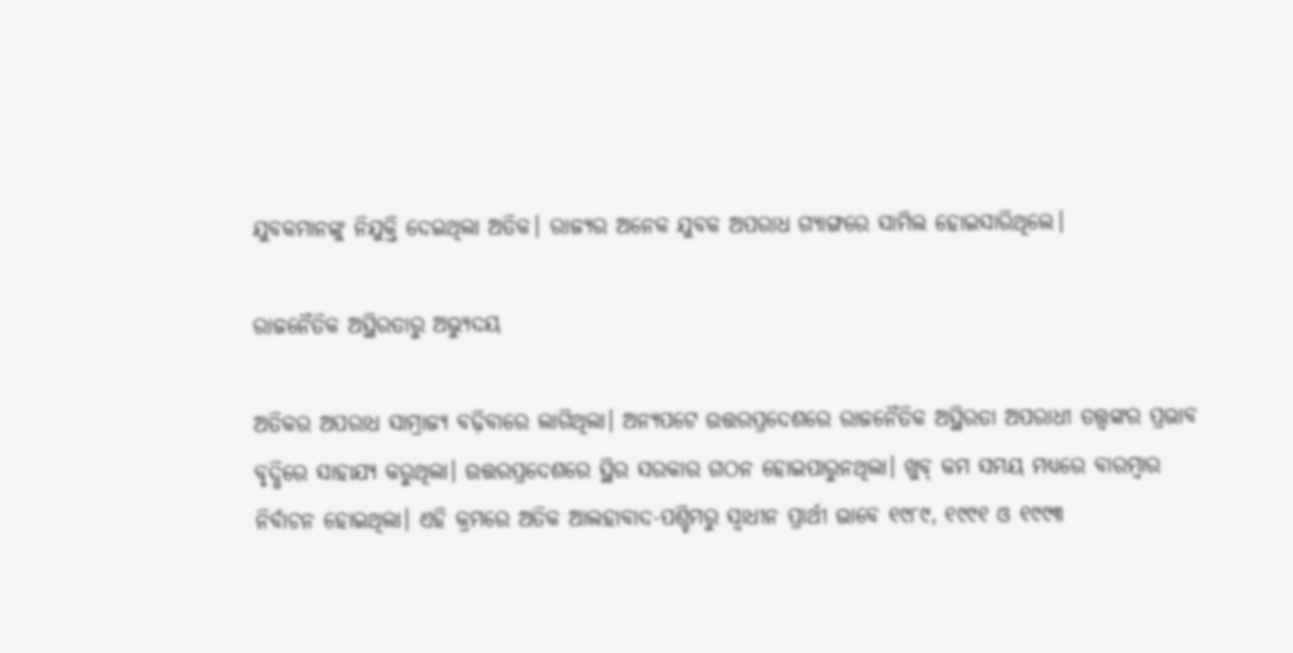ଯୁବକମାନଙ୍କୁ ନିଯୁକ୍ତି ଦେଇଥିଲା ଅତିକ। ରାଜ୍ୟର ଅନେକ ଯୁବକ ଅପରାଧ ଗ୍ୟାଙ୍ଗରେ ସାମିଲ ହୋଇସାରିଥିଲେ।

ରାଜନୈତିକ ଅସ୍ଥିରତାରୁ ଅଭ୍ୟୁଦୟ

ଅତିକର ଅପରାଧ ସାମ୍ରାଜ୍ୟ ବଢ଼ିବାରେ ଲାଗିଥିଲା। ଅନ୍ୟପଟେ ଉତ୍ତରପ୍ରଦେଶରେ ରାଜନୈତିକ ଅସ୍ଥିରତା ଅପରାଧୀ ତତ୍ତ୍ଵଙ୍କର ପ୍ରଭାବ ବୃଦ୍ଧିରେ ସାହାଯ୍ୟ କରୁଥିଲା। ଉତ୍ତରପ୍ରଦେଶରେ ସ୍ଥିର ସରକାର ଗଠନ ହୋଇପାରୁନଥିଲା। ଖୁବ୍ କମ ସମୟ ମଧ୍ୟରେ ବାରମ୍ବାର ନିର୍ବାଚନ ହୋଇଥିଲା। ଏହି କ୍ରମରେ ଅତିକ ଆଲହାବାଦ-ପଶ୍ଚିମରୁ ସ୍ଵାଧୀନ ପ୍ରାର୍ଥୀ ଭାବେ ୧୯୮୯, ୧୯୯୧ ଓ ୧୯୯୩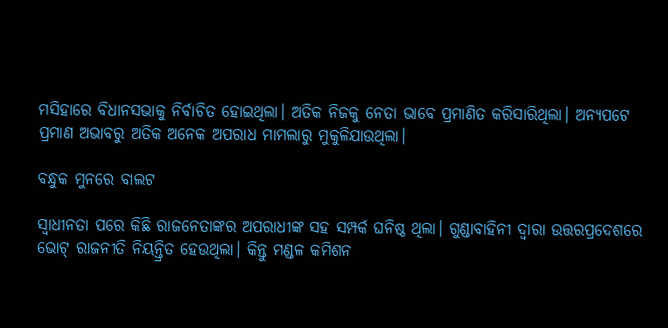ମସିହାରେ ବିଧାନସଭାକୁ ନିର୍ବାଚିତ ହୋଇଥିଲା। ଅତିକ ନିଜକୁ ନେତା ଭାବେ ପ୍ରମାଣିତ କରିସାରିଥିଲା। ଅନ୍ୟପଟେ ପ୍ରମାଣ ଅଭାବରୁ ଅତିକ ଅନେକ ଅପରାଧ ମାମଲାରୁ ମୁକୁଳିଯାଉଥିଲା।

ବନ୍ଧୁକ ମୁନରେ ବାଲଟ

ସ୍ଵାଧୀନତା ପରେ କିଛି ରାଜନେତାଙ୍କର ଅପରାଧୀଙ୍କ ସହ ସମ୍ପର୍କ ଘନିଷ୍ଠ ଥିଲା। ଗୁଣ୍ଡାବାହିନୀ ଦ୍ଵାରା ଉତ୍ତରପ୍ରଦେଶରେ ଭୋଟ୍‌ ରାଜନୀତି ନିୟନ୍ତ୍ରିତ ହେଉଥିଲା। କିନ୍ତୁ ମଣ୍ଡଳ କମିଶନ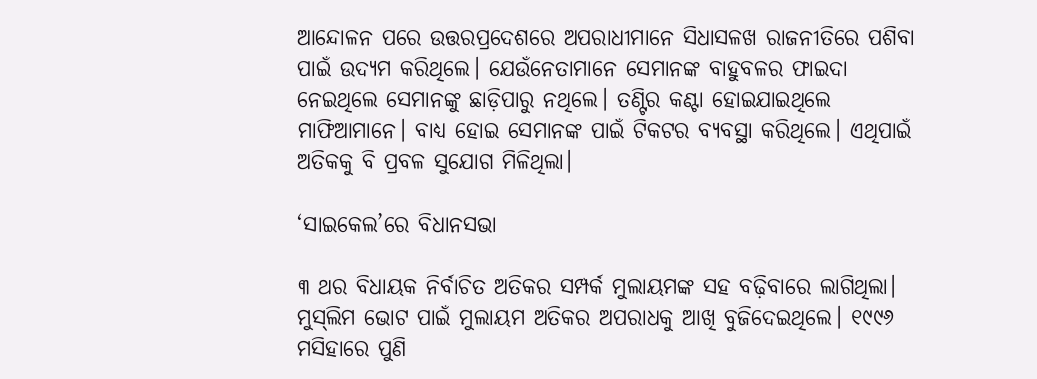ଆନ୍ଦୋଳନ ପରେ ଉତ୍ତରପ୍ରଦେଶରେ ଅପରାଧୀମାନେ ସିଧାସଳଖ ରାଜନୀତିରେ ପଶିବା ପାଇଁ ଉଦ୍ୟମ କରିଥିଲେ। ଯେଉଁନେତାମାନେ ସେମାନଙ୍କ ବାହୁବଳର ଫାଇଦା ନେଇଥିଲେ ସେମାନଙ୍କୁ ଛାଡ଼ିପାରୁ ନଥିଲେ। ତଣ୍ଟିର କଣ୍ଟା ହୋଇଯାଇଥିଲେ ମାଫିଆମାନେ। ବାଧ୍ୟ ହୋଇ ସେମାନଙ୍କ ପାଇଁ ଟିକଟର ବ୍ୟବସ୍ଥା କରିଥିଲେ। ଏଥିପାଇଁ ଅତିକକୁ ବି ପ୍ରବଳ ସୁଯୋଗ ମିଳିଥିଲା।

‘ସାଇକେଲ’ରେ ବିଧାନସଭା

୩ ଥର ବିଧାୟକ ନିର୍ବାଚିତ ଅତିକର ସମ୍ପର୍କ ମୁଲାୟମଙ୍କ ସହ ବଢ଼ିବାରେ ଲାଗିଥିଲା। ମୁସ୍‌ଲିମ ଭୋଟ ପାଇଁ ମୁଲାୟମ ଅତିକର ଅପରାଧକୁ ଆଖି ବୁଜିଦେଇଥିଲେ। ୧୯୯୬ ମସିହାରେ ପୁଣି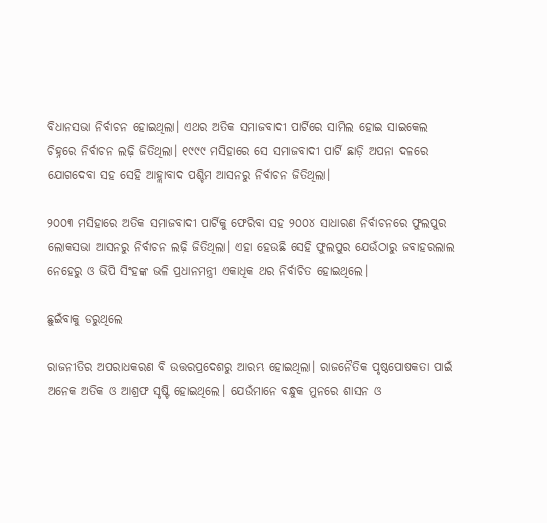ବିଧାନସଭା ନିର୍ବାଚନ ହୋଇଥିଲା। ଏଥର ଅତିକ ସମାଜବାଦୀ ପାର୍ଟିରେ ସାମିଲ ହୋଇ ସାଇକେଲ ଚିହ୍ନରେ ନିର୍ବାଚନ ଲଢ଼ି ଜିତିଥିଲା। ୧୯୯୯ ମସିହାରେ ସେ ସମାଜବାଦୀ ପାର୍ଟି ଛାଡ଼ି ଅପନା ଦଳରେ ଯୋଗଦେବା ସହ ସେହି ଆହ୍ଲାବାଦ ପଶ୍ଚିମ ଆସନରୁ ନିର୍ବାଚନ ଜିତିଥିଲା।

୨୦୦୩ ମସିହାରେ ଅତିକ ସମାଜବାଦୀ ପାର୍ଟିକୁ ଫେରିବା ସହ ୨୦୦୪ ସାଧାରଣ ନିର୍ବାଚନରେ ଫୁଲପୁର ଲୋକସଭା ଆସନରୁ ନିର୍ବାଚନ ଲଢ଼ି ଜିତିଥିଲା। ଏହା ହେଉଛି ସେହି ଫୁଲପୁର ଯେଉଁଠାରୁ ଜବାହରଲାଲ ନେହେରୁ ଓ ଭିପି ସିଂହଙ୍କ ଭଳି ପ୍ରଧାନମନ୍ତ୍ରୀ ଏକାଧିକ ଥର ନିର୍ବାଚିତ ହୋଇଥିଲେ।

ଛୁଇଁବାକୁ ଡରୁଥିଲେ

ରାଜନୀତିର ଅପରାଧକରଣ ବି ଉତ୍ତରପ୍ରଦେଶରୁ ଆରମ୍ଭ ହୋଇଥିଲା। ରାଜନୈତିକ ପୃଷ୍ଠପୋଷକତା ପାଇଁ ଅନେକ ଅତିକ ଓ ଆଶ୍ରଫ ସୃଷ୍ଟି ହୋଇଥିଲେ। ଯେଉଁମାନେ ବନ୍ଧୁକ ମୁନରେ ଶାସନ ଓ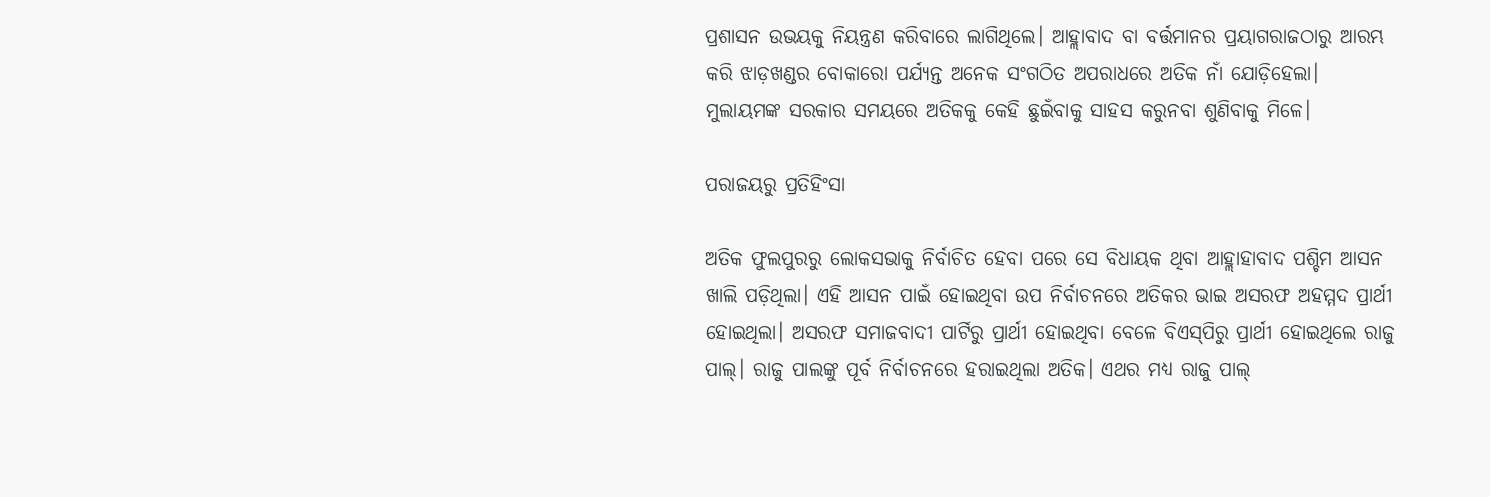ପ୍ରଶାସନ ଉଭୟକୁ ନିୟନ୍ତ୍ରଣ କରିବାରେ ଲାଗିଥିଲେ। ଆହ୍ଲାବାଦ ବା ବର୍ତ୍ତମାନର ପ୍ରୟାଗରାଜଠାରୁ ଆରମ୍ଭ କରି ଝାଡ଼ଖଣ୍ଡର ବୋକାରୋ ପର୍ଯ୍ୟନ୍ତ ଅନେକ ସଂଗଠିତ ଅପରାଧରେ ଅତିକ ନାଁ ଯୋଡ଼ିହେଲା। ମୁଲାୟମଙ୍କ ସରକାର ସମୟରେ ଅତିକକୁ କେହି ଛୁଇଁବାକୁ ସାହସ କରୁନବା ଶୁଣିବାକୁ ମିଳେ।

ପରାଜୟରୁ ପ୍ରତିହିଂସା

ଅତିକ ଫୁଲପୁରରୁ ଲୋକସଭାକୁ ନିର୍ବାଚିତ ହେବା ପରେ ସେ ବିଧାୟକ ଥିବା ଆହ୍ଲାହାବାଦ ପଶ୍ଚିମ ଆସନ ଖାଲି ପଡ଼ିଥିଲା। ଏହି ଆସନ ପାଇଁ ହୋଇଥିବା ଉପ ନିର୍ବାଚନରେ ଅତିକର ଭାଇ ଅସରଫ ଅହମ୍ମଦ ପ୍ରାର୍ଥୀ ହୋଇଥିଲା। ଅସରଫ ସମାଜବାଦୀ ପାର୍ଟିରୁ ପ୍ରାର୍ଥୀ ହୋଇଥିବା ବେଳେ ବିଏସ୍‌ପିରୁ ପ୍ରାର୍ଥୀ ହୋଇଥିଲେ ରାଜୁ ପାଲ୍। ରାଜୁ ପାଲଙ୍କୁ ପୂର୍ବ ନିର୍ବାଚନରେ ହରାଇଥିଲା ଅତିକ। ଏଥର ମଧ୍ୟ ରାଜୁ ପାଲ୍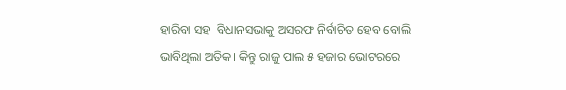ହାରିବା ସହ  ବିଧାନସଭାକୁ ଅସରଫ ନିର୍ବାଚିତ ହେବ ବୋଲି ଭାବିଥିଲା ଅତିକ। କିନ୍ତୁ ରାଜୁ ପାଲ ୫ ହଜାର ଭୋଟରରେ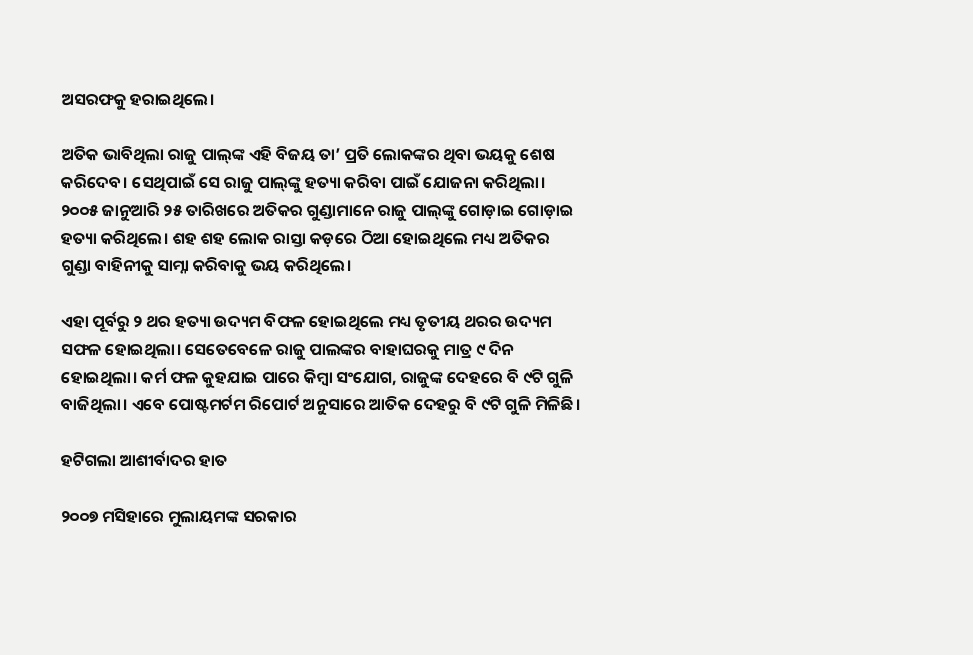ଅସରଫକୁ ହରାଇଥିଲେ।

ଅତିକ ଭାବିଥିଲା ରାଜୁ ପାଲ୍‌ଙ୍କ ଏହି ବିଜୟ ତା’ ପ୍ରତି ଲୋକଙ୍କର ଥିବା ଭୟକୁ ଶେଷ କରିଦେବ। ସେଥିପାଇଁ ସେ ରାଜୁ ପାଲ୍‌ଙ୍କୁ ହତ୍ୟା କରିବା ପାଇଁ ଯୋଜନା କରିଥିଲା। ୨୦୦୫ ଜାନୁଆରି ୨୫ ତାରିଖରେ ଅତିକର ଗୁଣ୍ଡାମାନେ ରାଜୁ ପାଲ୍‌ଙ୍କୁ ଗୋଡ଼ାଇ ଗୋଡ଼ାଇ ହତ୍ୟା କରିଥିଲେ। ଶହ ଶହ ଲୋକ ରାସ୍ତା କଡ଼ରେ ଠିଆ ହୋଇଥିଲେ ମଧ୍ୟ ଅତିକର ଗୁଣ୍ଡା ବାହିନୀକୁ ସାମ୍ନା କରିବାକୁ ଭୟ କରିଥିଲେ।

ଏହା ପୂର୍ବରୁ ୨ ଥର ହତ୍ୟା ଉଦ୍ୟମ ବିଫଳ ହୋଇଥିଲେ ମଧ୍ୟ ତୃତୀୟ ଥରର ଉଦ୍ୟମ ସଫଳ ହୋଇଥିଲା। ସେତେବେଳେ ରାଜୁ ପାଲଙ୍କର ବାହାଘରକୁ ମାତ୍ର ୯ ଦିନ ହୋଇଥିଲା। କର୍ମ ଫଳ କୁହଯାଇ ପାରେ କିମ୍ବା ସଂଯୋଗ, ରାଜୁଙ୍କ ଦେହରେ ବି ୯ଟି ଗୁଳି ବାଜିଥିଲା। ଏବେ ପୋଷ୍ଟମର୍ଟମ ରିପୋର୍ଟ ଅନୁସାରେ ଆତିକ ଦେହରୁ ବି ୯ଟି ଗୁଳି ମିଳିଛି।

ହଟିଗଲା ଆଶୀର୍ବାଦର ହାତ

୨୦୦୭ ମସିହାରେ ମୁଲାୟମଙ୍କ ସରକାର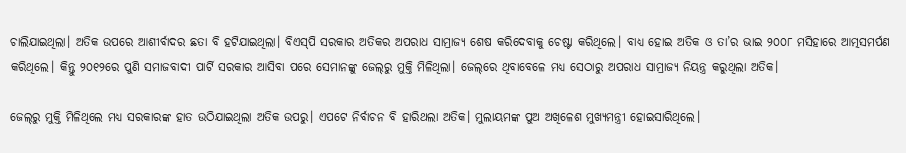ଚାଲିଯାଇଥିଲା। ଅତିକ ଉପରେ ଆଶୀର୍ବାଦର ଛତା ବି ହଟିଯାଇଥିଲା। ବିଏସ୍‌ପି ସରକାର ଅତିକର ଅପରାଧ ସାମ୍ରାଜ୍ୟ ଶେଷ କରିଦେବାକୁ ଚେଷ୍ଟା କରିଥିଲେ। ବାଧ୍ୟ ହୋଇ ଅତିକ ଓ ତା’ର ଭାଇ ୨୦୦୮ ମସିହାରେ ଆତ୍ମସମର୍ପଣ କରିଥିଲେ। କିନ୍ତୁ ୨୦୧୨ରେ ପୁଣି ସମାଜବାଦୀ ପାର୍ଟି ସରକାର ଆସିବା ପରେ ସେମାନଙ୍କୁ ଜେଲ୍‌ରୁ ମୁକ୍ତି ମିଳିଥିଲା। ଜେଲ୍‌ରେ ଥିବାବେଳେ ମଧ୍ୟ ସେଠାରୁ ଅପରାଧ ସାମ୍ରାଜ୍ୟ ନିୟନ୍ତ୍ର କରୁଥିଲା ଅତିକ।

ଜେଲ୍‌ରୁ ମୁକ୍ତି ମିଳିଥିଲେ ମଧ୍ୟ ସରକାରଙ୍କ ହାତ ଉଠିଯାଇଥିଲା ଅତିକ ଉପରୁ। ଏପଟେ ନିର୍ବାଚନ ବି ହାରିଥଲା ଅତିକ। ମୁଲାୟମଙ୍କ ପୁଅ ଅଖିଳେଶ ମୁଖ୍ୟମନ୍ତ୍ରୀ ହୋଇସାରିଥିଲେ।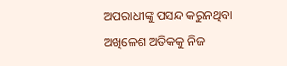ଅପରାଧୀଙ୍କୁ ପସନ୍ଦ କରୁନଥିବା ଅଖିଳେଶ ଅତିକକୁ ନିଜ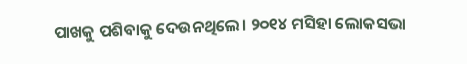ପାଖକୁ ପଶିବାକୁ ଦେଉନଥିଲେ। ୨୦୧୪ ମସିହା ଲୋକସଭା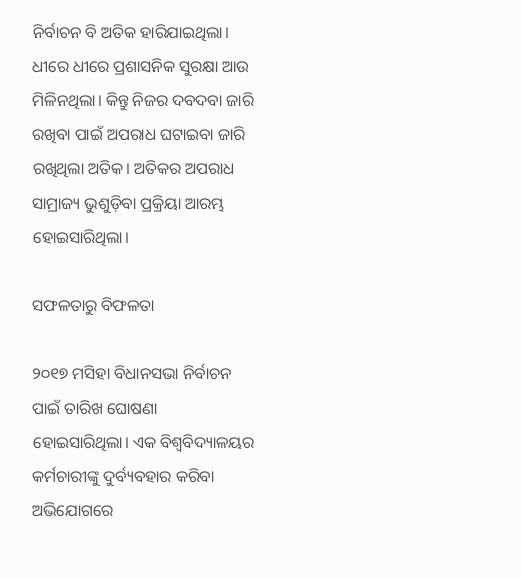ନିର୍ବାଚନ ବି ଅତିକ ହାରିଯାଇଥିଲା। ଧୀରେ ଧୀରେ ପ୍ରଶାସନିକ ସୁରକ୍ଷା ଆଉ ମିଳିନଥିଲା। କିନ୍ତୁ ନିଜର ଦବଦବା ଜାରି ରଖିବା ପାଇଁ ଅପରାଧ ଘଟାଇବା ଜାରି ରଖିଥିଲା ଅତିକ। ଅତିକର ଅପରାଧ ସାମ୍ରାଜ୍ୟ ଭୁଶୁଡ଼ିବା ପ୍ରକ୍ରିୟା ଆରମ୍ଭ ହୋଇସାରିଥିଲା।

ସଫଳତାରୁ ବିଫଳତା

୨୦୧୭ ମସିହା ବିଧାନସଭା ନିର୍ବାଚନ ପାଇଁ ତାରିଖ ଘୋଷଣା ହୋଇସାରିଥିଲା। ଏକ ବିଶ୍ଵବିଦ୍ୟାଳୟର କର୍ମଚାରୀଙ୍କୁ ଦୁର୍ବ୍ୟବହାର କରିବା ଅଭିଯୋଗରେ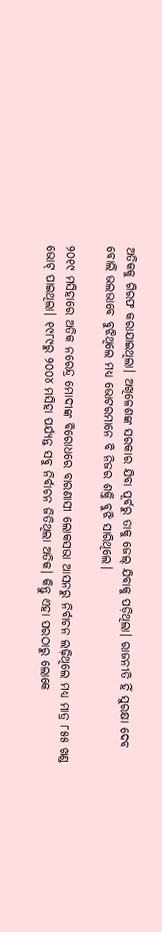ଅତିକକୁ ଗିରଫ କରାଯାଇଥିଲା। ଅଖିଳେଶଙ୍କ ସରକାର ଯିବା ପୂର୍ବରୁ ତାକୁ ଜେଲ୍ ଯିବାକୁ ପଡ଼ିଥିଲା। ରାଜନୀତି ହିଁ ସୁରକ୍ଷା ଦେବ ବୋଲି ଭଲଭାବେ ବୁଝିଥିଲେ ମଧ୍ୟ ଭୋଟରମାନେ ବି ନିଜର ଶକ୍ତି ବୁଝି ସାରିଥିଲେ।

୨୦୧୯ ମସିହାରେ ଅତିକ ନରେନ୍ଦ୍ର ମୋଦୀଙ୍କ ବିରୋଧରେ ବାରଣାସୀ ଲୋକସଭା ଆସନରୁ ନିର୍ବାଚନ ଲଢ଼ିଥିଲେ ମଧ୍ୟ ମାତ୍ର ୮୫୫ ଖଣ୍ଡ ଭୋଟ୍ ପାଇଥିଲା। ୧୯୮୯ରୁ ୨୦୦୪ ମସିହା ପର୍ଯ୍ୟନ୍ତ ସବୁ ନିର୍ବାଚନ ଜିତିଥିଲା ଅତିକ। କିନ୍ତୁ ଏହା ପରଠାରୁ ଲୋକେ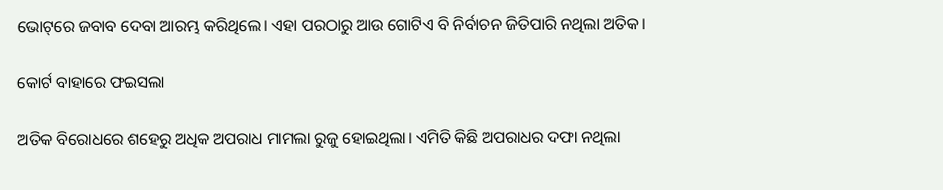ଭୋଟ୍‌ରେ ଜବାବ ଦେବା ଆରମ୍ଭ କରିଥିଲେ। ଏହା ପରଠାରୁ ଆଉ ଗୋଟିଏ ବି ନିର୍ବାଚନ ଜିତିପାରି ନଥିଲା ଅତିକ।

କୋର୍ଟ ବାହାରେ ଫଇସଲା

ଅତିକ ବିରୋଧରେ ଶହେରୁ ଅଧିକ ଅପରାଧ ମାମଲା ରୁଜୁ ହୋଇଥିଲା। ଏମିତି କିଛି ଅପରାଧର ଦଫା ନଥିଲା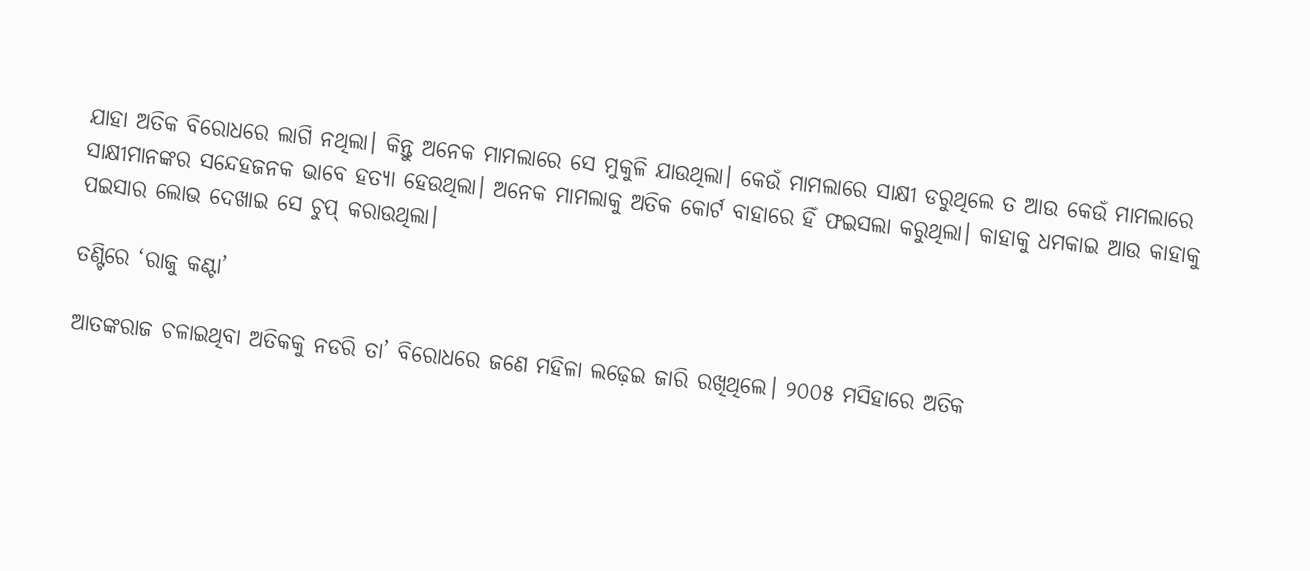ଯାହା ଅତିକ ବିରୋଧରେ ଲାଗି ନଥିଲା। କିନ୍ତୁ ଅନେକ ମାମଲାରେ ସେ ମୁକୁଳି ଯାଉଥିଲା। କେଉଁ ମାମଲାରେ ସାକ୍ଷୀ ଡରୁଥିଲେ ତ ଆଉ କେଉଁ ମାମଲାରେ ସାକ୍ଷୀମାନଙ୍କର ସନ୍ଦେହଜନକ ଭାବେ ହତ୍ୟା ହେଉଥିଲା। ଅନେକ ମାମଲାକୁ ଅତିକ କୋର୍ଟ ବାହାରେ ହିଁ ଫଇସଲା କରୁଥିଲା। କାହାକୁ ଧମକାଇ ଆଉ କାହାକୁ ପଇସାର ଲୋଭ ଦେଖାଇ ସେ ଚୁପ୍‌ କରାଉଥିଲା।

ତଣ୍ଟିରେ ‘ରାଜୁ କଣ୍ଟା’

ଆତଙ୍କରାଜ ଚଳାଇଥିବା ଅତିକକୁ ନଡରି ତା’ ବିରୋଧରେ ଜଣେ ମହିଳା ଲଢ଼େଇ ଜାରି ରଖିଥିଲେ। ୨୦୦୫ ମସିହାରେ ଅତିକ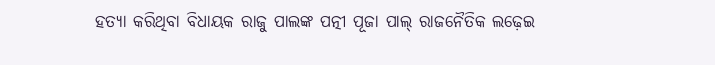ହତ୍ୟା କରିଥିବା ବିଧାୟକ ରାଜୁ ପାଲଙ୍କ ପତ୍ନୀ ପୂଜା ପାଲ୍ ରାଜନୈତିକ ଲଢ଼େଇ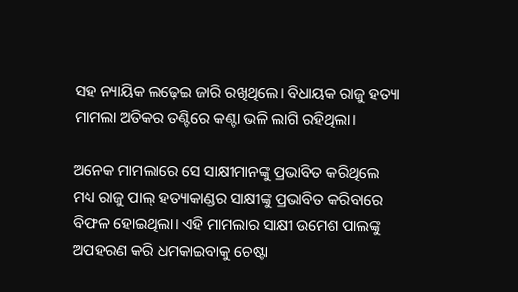ସହ ନ୍ୟାୟିକ ଲଢ଼େଇ ଜାରି ରଖିଥିଲେ। ବିଧାୟକ ରାଜୁ ହତ୍ୟା ମାମଲା ଅତିକର ତଣ୍ଟିରେ କଣ୍ଟା ଭଳି ଲାଗି ରହିଥିଲା।

ଅନେକ ମାମଲାରେ ସେ ସାକ୍ଷୀମାନଙ୍କୁ ପ୍ରଭାବିତ କରିଥିଲେ ମଧ୍ୟ ରାଜୁ ପାଲ୍ ହତ୍ୟାକାଣ୍ଡର ସାକ୍ଷୀଙ୍କୁ ପ୍ରଭାବିତ କରିବାରେ ବିଫଳ ହୋଇଥିଲା। ଏହି ମାମଲାର ସାକ୍ଷୀ ଉମେଶ ପାଲଙ୍କୁ ଅପହରଣ କରି ଧମକାଇବାକୁ ଚେଷ୍ଟା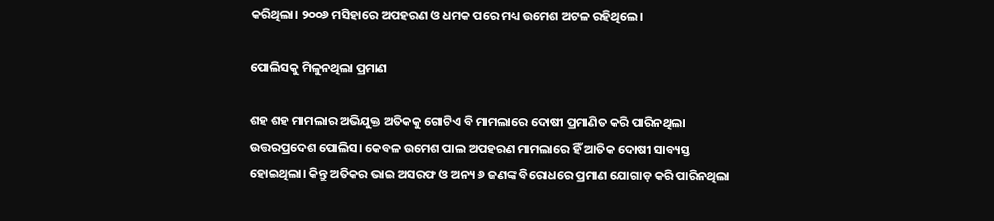କରିଥିଲା। ୨୦୦୬ ମସିହାରେ ଅପହରଣ ଓ ଧମକ ପରେ ମଧ୍ୟ ଉମେଶ ଅଟଳ ରହିଥିଲେ।

ପୋଲିସକୁ ମିଳୁନଥିଲା ପ୍ରମାଣ

ଶହ ଶହ ମାମଲାର ଅଭିଯୁକ୍ତ ଅତିକକୁ ଗୋଟିଏ ବି ମାମଲାରେ ଦୋଷୀ ପ୍ରମାଣିତ କରି ପାରିନଥିଲା ଉତ୍ତରପ୍ରଦେଶ ପୋଲିସ। କେବଳ ଉମେଶ ପାଲ ଅପହରଣ ମାମଲାରେ ହିଁ ଆତିକ ଦୋଷୀ ସାବ୍ୟସ୍ତ ହୋଇଥିଲା। କିନ୍ତୁ ଅତିକର ଭାଇ ଅସରଫ ଓ ଅନ୍ୟ ୬ ଜଣଙ୍କ ବିରୋଧରେ ପ୍ରମାଣ ଯୋଗାଡ଼ କରି ପାରିନଥିଲା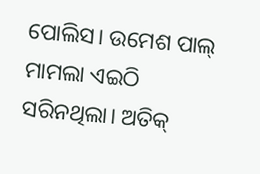ପୋଲିସ। ଉମେଶ ପାଲ୍ ମାମଲା ଏଇଠି ସରିନଥିଲା। ଅତିକ୍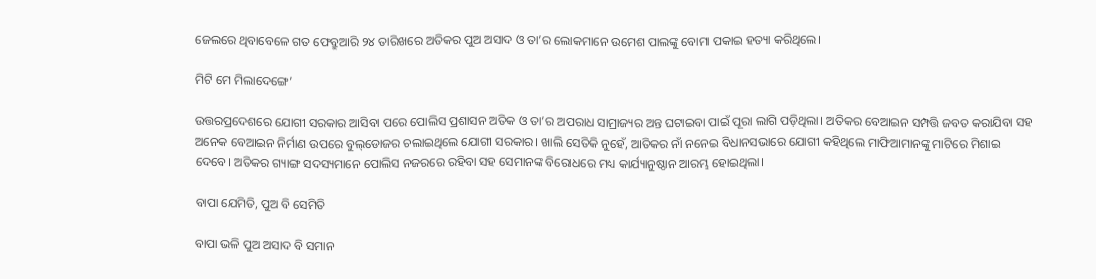ଜେଲରେ ଥିବାବେଳେ ଗତ ଫେବ୍ରୁଆରି ୨୪ ତାରିଖରେ ଅତିକର ପୁଅ ଅସାଦ ଓ ତା’ର ଲୋକମାନେ ଉମେଶ ପାଲଙ୍କୁ ବୋମା ପକାଇ ହତ୍ୟା କରିଥିଲେ।

ମିଟି ମେ ମିଲାଦେଙ୍ଗେ’

ଉତ୍ତରପ୍ରଦେଶରେ ଯୋଗୀ ସରକାର ଆସିବା ପରେ ପୋଲିସ ପ୍ରଶାସନ ଅତିକ ଓ ତା’ର ଅପରାଧ ସାମ୍ରାଜ୍ୟର ଅନ୍ତ ଘଟାଇବା ପାଇଁ ପୂରା ଲାଗି ପଡ଼ିଥିଲା। ଅତିକର ବେଆଇନ ସମ୍ପତ୍ତି ଜବତ କରାଯିବା ସହ ଅନେକ ବେଆଇନ ନିର୍ମାଣ ଉପରେ ବୁଲ୍‌ଡୋଜର ଚଲାଇଥିଲେ ଯୋଗୀ ସରକାର। ଖାଲି ସେତିକି ନୁହେଁ, ଆତିକର ନାଁ ନନେଇ ବିଧାନସଭାରେ ଯୋଗୀ କହିଥିଲେ ମାଫିଆମାନଙ୍କୁ ମାଟିରେ ମିଶାଇ ଦେବେ। ଅତିକର ଗ୍ୟାଙ୍ଗ ସଦସ୍ୟମାନେ ପୋଲିସ ନଜରରେ ରହିବା ସହ ସେମାନଙ୍କ ବିରୋଧରେ ମଧ୍ୟ କାର୍ଯ୍ୟାନୁଷ୍ଠାନ ଆରମ୍ଭ ହୋଇଥିଲା।

ବାପା ଯେମିତି, ପୁଅ ବି ସେମିତି

ବାପା ଭଳି ପୁଅ ଅସାଦ ବି ସମାନ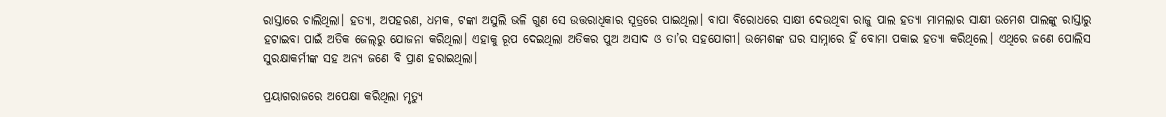ରାସ୍ତାରେ ଚାଲିଥିଲା। ହତ୍ୟା, ଅପହରଣ, ଧମକ, ଟଙ୍କା ଅସୁଲି ଭଳି ଗୁଣ ସେ ଉତ୍ତରାଧିକାର ସୂତ୍ରରେ ପାଇଥିଲା। ବାପା ବିରୋଧରେ ସାକ୍ଷୀ ଦେଉଥିବା ରାଜୁ ପାଲ ହତ୍ୟା ମାମଲାର ସାକ୍ଷୀ ଉମେଶ ପାଲଙ୍କୁ ରାସ୍ତାରୁ ହଟାଇବା ପାଇଁ ଅତିକ ଜେଲ୍‌ରୁ ଯୋଜନା କରିଥିଲା। ଏହାକୁ ରୂପ ଦେଇଥିଲା ଅତିକର ପୁଅ ଅସାଦ ଓ ତା’ର ସହଯୋଗୀ। ଉମେଶଙ୍କ ଘର ସାମ୍ନାରେ ହିଁ ବୋମା ପକାଇ ହତ୍ୟା କରିଥିଲେ। ଏଥିରେ ଜଣେ ପୋଲିସ ସୁରକ୍ଷାକର୍ମୀଙ୍କ ସହ ଅନ୍ୟ ଜଣେ ବି ପ୍ରାଣ ହରାଇଥିଲା।

ପ୍ରୟାଗରାଜରେ ଅପେକ୍ଷା କରିଥିଲା ମୃତ୍ୟୁ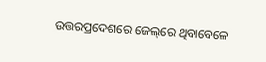ଉତ୍ତରପ୍ରଦେଶରେ ଜେଲ୍‌ରେ ଥିବାବେଳେ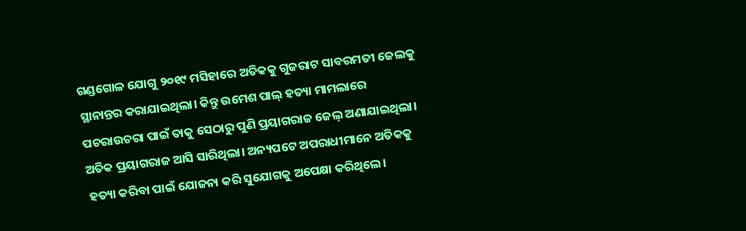ଗଣ୍ଡଗୋଳ ଯୋଗୁ ୨୦୧୯ ମସିହାରେ ଅତିକକୁ ଗୁଜରାଟ ସାବରମତୀ ଜେଲକୁ ସ୍ଥାନାନ୍ତର କରାଯାଇଥିଲା। କିନ୍ତୁ ଉମେଶ ପାଲ୍ ହତ୍ୟା ମାମଲାରେ ପଚରାଉଚରା ପାଇଁ ତାକୁ ସେଠାରୁ ପୁଣି ପ୍ରୟାଗରାଜ ଜେଲ୍‌ ଅଣାଯାଇଥିଲା। ଅତିକ ପ୍ରୟାଗରାଜ ଆସି ସାରିଥିଲା। ଅନ୍ୟପଟେ ଅପରାଧୀମାନେ ଅତିକକୁ ହତ୍ୟା କରିବା ପାଇଁ ଯୋଜନା କରି ସୁଯୋଗକୁ ଅପେକ୍ଷା କରିଥିଲେ।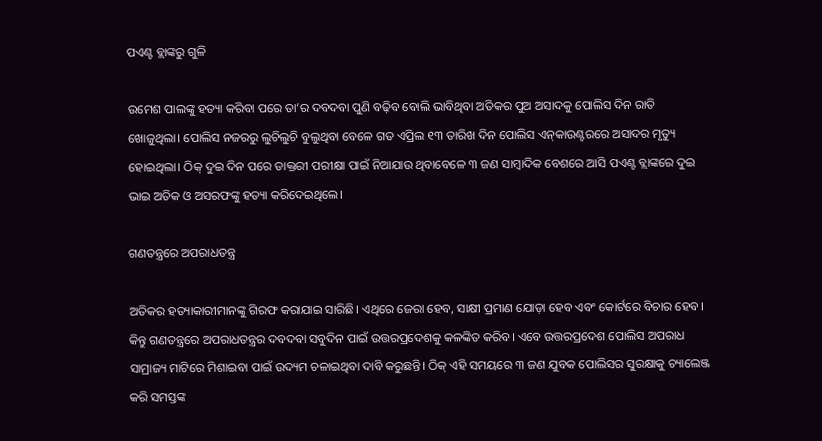ପଏଣ୍ଟ ବ୍ଲାଙ୍କରୁ ଗୁଳି

ଉମେଶ ପାଲଙ୍କୁ ହତ୍ୟା କରିବା ପରେ ତା’ର ଦବଦବା ପୁଣି ବଢ଼ିବ ବୋଲି ଭାବିଥିବା ଅତିକର ପୁଅ ଅସାଦକୁ ପୋଲିସ ଦିନ ରାତି ଖୋଜୁଥିଲା। ପୋଲିସ ନଜରରୁ ଲୁଚିଲୁଚି ବୁଲୁଥିବା ବେଳେ ଗତ ଏପ୍ରିଲ ୧୩ ତାରିଖ ଦିନ ପୋଲିସ ଏନ୍‌କାଉଣ୍ଟରରେ ଅସାଦର ମୃତ୍ୟୁ ହୋଇଥିଲା। ଠିକ୍ ଦୁଇ ଦିନ ପରେ ଡାକ୍ତରୀ ପରୀକ୍ଷା ପାଇଁ ନିଆଯାଉ ଥିବାବେଳେ ୩ ଜଣ ସାମ୍ବାଦିକ ବେଶରେ ଆସି ପଏଣ୍ଟ ବ୍ଲାଙ୍କରେ ଦୁଇ ଭାଇ ଅତିକ ଓ ଅସରଫଙ୍କୁ ହତ୍ୟା କରିଦେଇଥିଲେ।

ଗଣତନ୍ତ୍ରରେ ଅପରାଧତନ୍ତ୍ର

ଅତିକର ହତ୍ୟାକାରୀମାନଙ୍କୁ ଗିରଫ କରାଯାଇ ସାରିଛି। ଏଥିରେ ଜେରା ହେବ, ସାକ୍ଷୀ ପ୍ରମାଣ ଯୋଡ଼ା ହେବ ଏବଂ କୋର୍ଟରେ ବିଚାର ହେବ। କିନ୍ତୁ ଗଣତନ୍ତ୍ରରେ ଅପରାଧତନ୍ତ୍ରର ଦବଦବା ସବୁଦିନ ପାଇଁ ଉତ୍ତରପ୍ରଦେଶକୁ କଳଙ୍କିତ କରିବ। ଏବେ ଉତ୍ତରପ୍ରଦେଶ ପୋଲିସ ଅପରାଧ ସାମ୍ରାଜ୍ୟ ମାଟିରେ ମିଶାଇବା ପାଇଁ ଉଦ୍ୟମ ଚଳାଇଥିବା ଦାବି କରୁଛନ୍ତି। ଠିକ୍ ଏହି ସମୟରେ ୩ ଜଣ ଯୁବକ ପୋଲିସର ସୁରକ୍ଷାକୁ ଚ୍ୟାଲେଞ୍ଜ କରି ସମସ୍ତଙ୍କ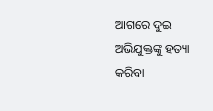ଆଗରେ ଦୁଇ ଅଭିଯୁକ୍ତଙ୍କୁ ହତ୍ୟା କରିବା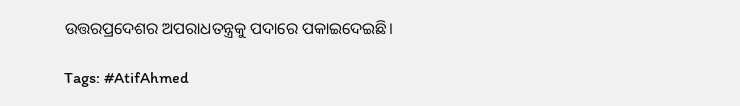ଉତ୍ତରପ୍ରଦେଶର ଅପରାଧତନ୍ତ୍ରକୁ ପଦାରେ ପକାଇଦେଇଛି।

Tags: #AtifAhmed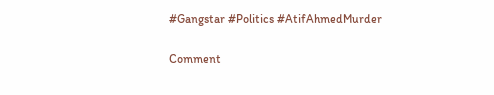#Gangstar #Politics #AtifAhmedMurder

Comment